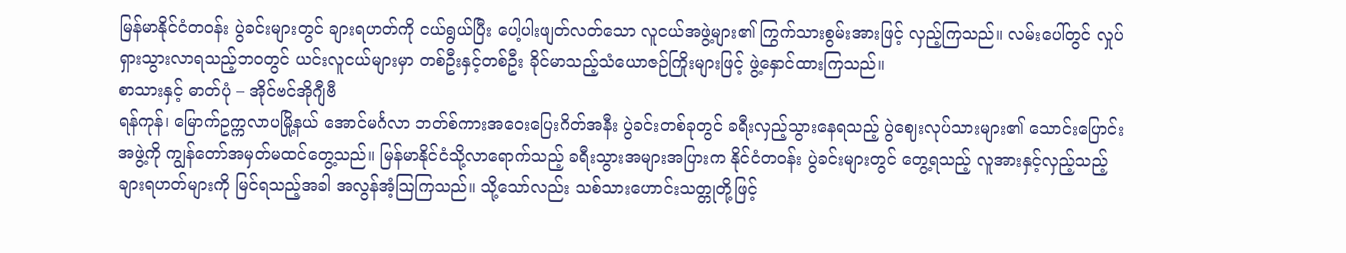မြန်မာနိုင်ငံတဝန်း ပွဲခင်းများတွင် ချားရဟတ်ကို ငယ်ရွယ်ပြီး ပေါ့ပါးဖျတ်လတ်သော လူငယ်အဖွဲ့များ၏ ကြွက်သားစွမ်းအားဖြင့် လှည့်ကြသည်။ လမ်းပေါ်တွင် လှုပ်ရှားသွားလာရသည့်ဘဝတွင် ယင်းလူငယ်များမှာ တစ်ဦးနှင့်တစ်ဦး ခိုင်မာသည့်သံယောဇဉ်ကြိုးများဖြင့် ဖွဲ့နှောင်ထားကြသည်။
စာသားနှင့် ဓာတ်ပုံ – အိုင်ဗင်အိုဂျီဗီ
ရန်ကုန်၊ မြောက်ဥက္ကလာပမြို့နယ် အောင်မင်္ဂလာ ဘတ်စ်ကားအဝေးပြေးဂိတ်အနီး ပွဲခင်းတစ်ခုတွင် ခရီးလှည့်သွားနေရသည့် ပွဲဈေးလုပ်သားများ၏ သောင်းပြောင်းအဖွဲ့ကို ကျွန်တော်အမှတ်မထင်တွေ့သည်။ မြန်မာနိုင်ငံသို့လာရောက်သည့် ခရီးသွားအများအပြားက နိုင်ငံတဝန်း ပွဲခင်းများတွင် တွေ့ရသည့် လူအားနှင့်လှည့်သည့် ချားရဟတ်များကို မြင်ရသည့်အခါ အလွန်အံ့သြကြသည်။ သို့သော်လည်း သစ်သားဟောင်းသတ္တုတို့ဖြင့်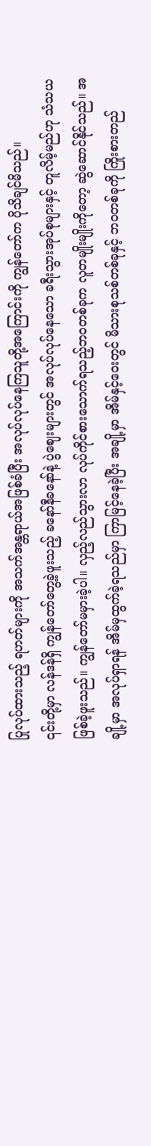ပြုလုပ်ထားသည့် ရဟတ်များကို အသက်အန္တရာယ်အဖြစ်ခံပြီး အလုပ်လုပ်နေကြသူတို့အကြောင်းကို ကျွန်တော်က ပိုသိချင်မိသည်။
၎င်းတို့မှာ လန်ဒန်ရှိ ကျွန်တော်တွေ့ခဲ့ဖူးသည့် ခနော်နီခနော်နဲ့ ပွဲဈေးများတွင် အလုပ်လုပ်နေသော ခရီးသွားအုပ်စုများနှင့် တူလိမ့်မည်ဟု သံသယဖြစ်ခဲ့ဖူးသည်။ ကျွန်တော်မမှားခဲ့ပါ။ လှည့်လည်သွားလာ လုပ်ကိုင်စားသောက်ရသည့်ဘဝတစ်ခုက လူတမျိုးမျိုးကိုတော့ ဆွဲဆောင်နိုင်သည်။ အချို့မှာ အလုပ်ရှာရန် အိမ်မှထွက်ခဲ့ရသည်မှာ ကြာမြင့်နေခဲ့ပြီး အချို့မှာ အိမ်နှင့်ဝေးတွင် မိသားစုသစ်တစ်ခုနှင့် ဘဝတစ်ခုကို ကြိုးစားတည်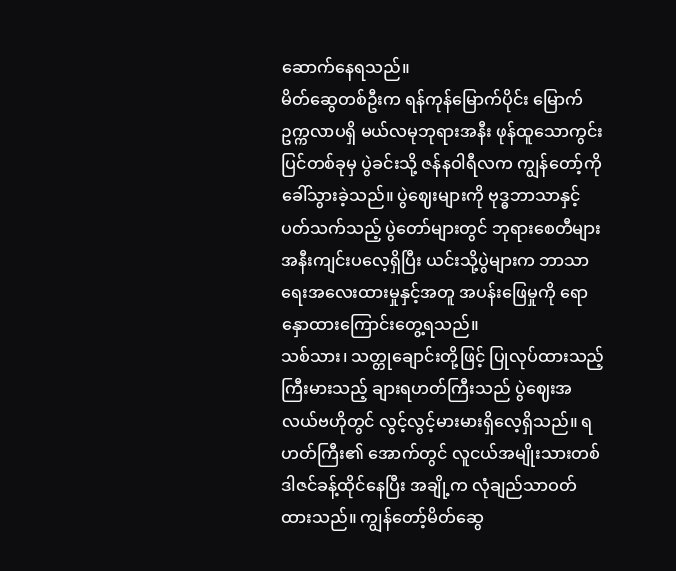ဆောက်နေရသည်။
မိတ်ဆွေတစ်ဦးက ရန်ကုန်မြောက်ပိုင်း မြောက်ဥက္ကလာပရှိ မယ်လမုဘုရားအနီး ဖုန်ထူသောကွင်းပြင်တစ်ခုမှ ပွဲခင်းသို့ ဇန်နဝါရီလက ကျွန်တော့်ကို ခေါ်သွားခဲ့သည်။ ပွဲဈေးများကို ဗုဒ္ဓဘာသာနှင့်ပတ်သက်သည့် ပွဲတော်များတွင် ဘုရားစေတီများအနီးကျင်းပလေ့ရှိပြီး ယင်းသို့ပွဲများက ဘာသာရေးအလေးထားမှုနှင့်အတူ အပန်းဖြေမှုကို ရောနှောထားကြောင်းတွေ့ရသည်။
သစ်သား၊ သတ္တုချောင်းတို့ဖြင့် ပြုလုပ်ထားသည့် ကြီးမားသည့် ချားရဟတ်ကြီးသည် ပွဲဈေးအလယ်ဗဟိုတွင် လွင့်လွင့်မားမားရှိလေ့ရှိသည်။ ရဟတ်ကြီး၏ အောက်တွင် လူငယ်အမျိုးသားတစ်ဒါဇင်ခန့်ထိုင်နေပြီး အချို့က လုံချည်သာဝတ်ထားသည်။ ကျွန်တော့်မိတ်ဆွေ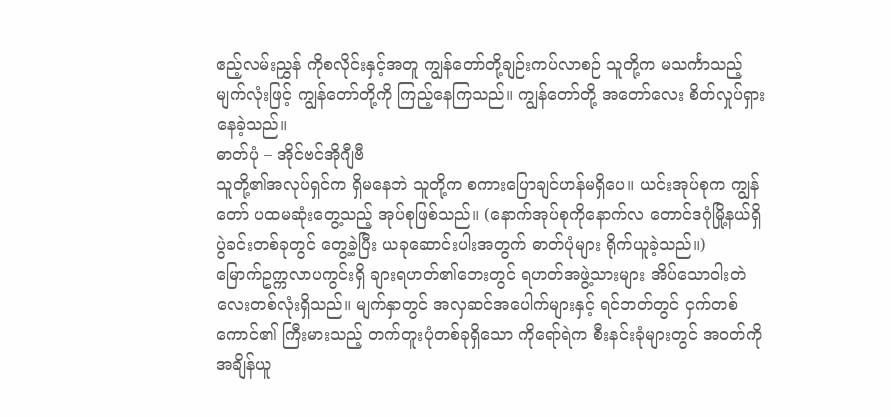ဧည့်လမ်းညွှန် ကိုစလိုင်းနှင့်အတူ ကျွန်တော်တို့ချဉ်းကပ်လာစဉ် သူတို့က မသင်္ကာသည့်မျက်လုံးဖြင့် ကျွန်တော်တို့ကို ကြည့်နေကြသည်။ ကျွန်တော်တို့ အတော်လေး စိတ်လှုပ်ရှားနေခဲ့သည်။
ဓာတ်ပုံ – အိုင်ဗင်အိုဂျီဗီ
သူတို့၏အလုပ်ရှင်က ရှိမနေဘဲ သူတို့က စကားပြောချင်ဟန်မရှိပေ။ ယင်းအုပ်စုက ကျွန်တော် ပထမဆုံးတွေ့သည့် အုပ်စုဖြစ်သည်။ (နောက်အုပ်စုကိုနောက်လ တောင်ဒဂုံမြို့နယ်ရှိ ပွဲခင်းတစ်ခုတွင် တွေ့ခဲ့ပြီး ယခုဆောင်းပါးအတွက် ဓာတ်ပုံများ ရိုက်ယူခဲ့သည်။)
မြောက်ဥက္ကလာပကွင်းရှိ ချားရဟတ်၏ဘေးတွင် ရဟတ်အဖွဲ့သားများ အိပ်သောဝါးတဲလေးတစ်လုံးရှိသည်။ မျက်နှာတွင် အလှဆင်အပေါက်များနှင့် ရင်ဘတ်တွင် ငှက်တစ်ကောင်၏ ကြီးမားသည့် တက်တူးပုံတစ်ခုရှိသော ကိုရော်ရဲက စီးနင်းခုံများတွင် အဝတ်ကို အချိန်ယူ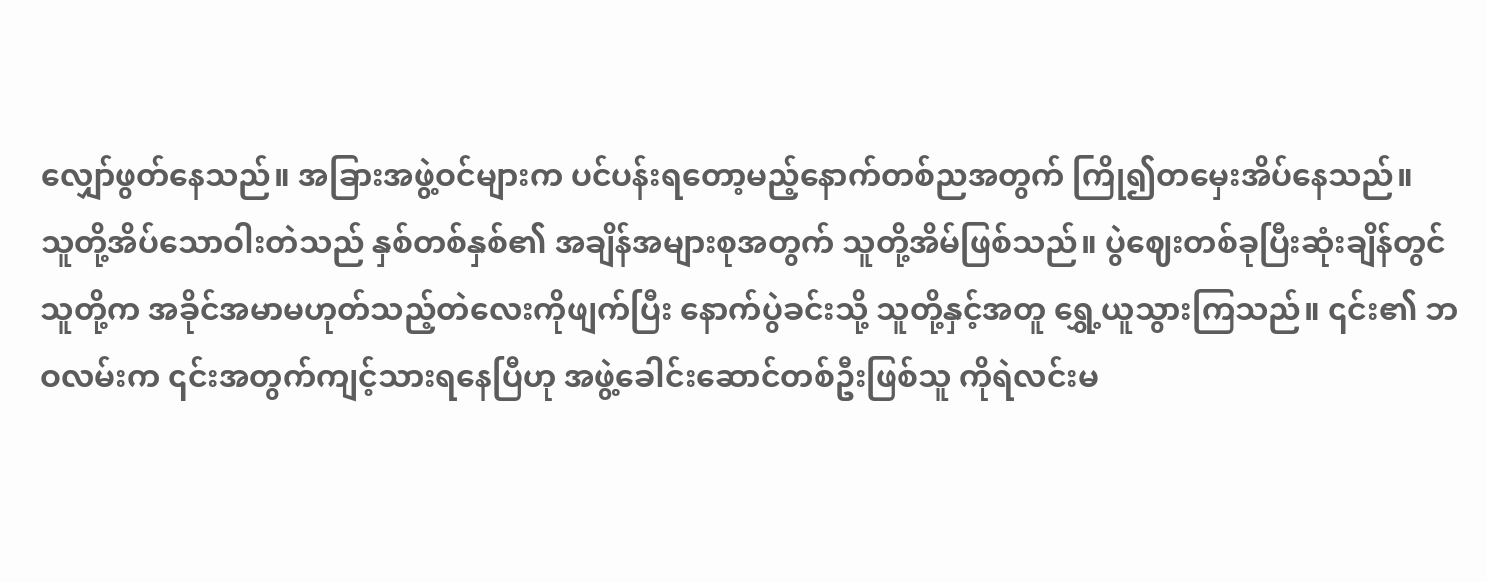လျှော်ဖွတ်နေသည်။ အခြားအဖွဲ့ဝင်များက ပင်ပန်းရတော့မည့်နောက်တစ်ညအတွက် ကြို၍တမှေးအိပ်နေသည်။
သူတို့အိပ်သောဝါးတဲသည် နှစ်တစ်နှစ်၏ အချိန်အများစုအတွက် သူတို့အိမ်ဖြစ်သည်။ ပွဲဈေးတစ်ခုပြီးဆုံးချိန်တွင် သူတို့က အခိုင်အမာမဟုတ်သည့်တဲလေးကိုဖျက်ပြီး နောက်ပွဲခင်းသို့ သူတို့နှင့်အတူ ရွှေ့ယူသွားကြသည်။ ၎င်း၏ ဘဝလမ်းက ၎င်းအတွက်ကျင့်သားရနေပြီဟု အဖွဲ့ခေါင်းဆောင်တစ်ဦးဖြစ်သူ ကိုရဲလင်းမ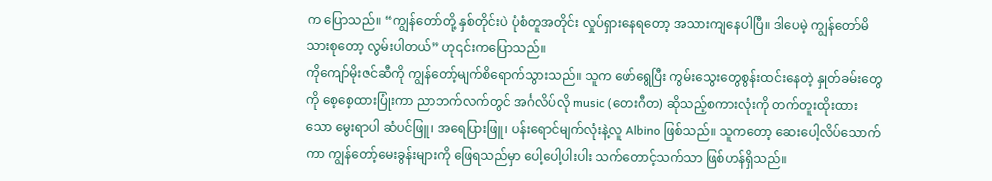က ပြောသည်။ “ကျွန်တော်တို့ နှစ်တိုင်းပဲ ပုံစံတူအတိုင်း လှုပ်ရှားနေရတော့ အသားကျနေပါပြီ။ ဒါပေမဲ့ ကျွန်တော်မိသားစုတော့ လွမ်းပါတယ်” ဟု၎င်းကပြောသည်။
ကိုကျော်မိုးဇင်ဆီကို ကျွန်တော့်မျက်စိရောက်သွားသည်။ သူက ဖော်ရွေပြီး ကွမ်းသွေးတွေစွန်းထင်းနေတဲ့ နှုတ်ခမ်းတွေကို စေ့စေ့ထားပြုံးကာ ညာဘက်လက်တွင် အင်္ဂလိပ်လို music (တေးဂီတ) ဆိုသည့်စကားလုံးကို တက်တူးထိုးထားသော မွေးရာပါ ဆံပင်ဖြူ၊ အရေပြားဖြူ၊ ပန်းရောင်မျက်လုံးနဲ့လူ Albino ဖြစ်သည်။ သူကတော့ ဆေးပေါ့လိပ်သောက်ကာ ကျွန်တော့်မေးခွန်းများကို ဖြေရသည်မှာ ပေါ့ပေါ့ပါးပါး သက်တောင့်သက်သာ ဖြစ်ဟန်ရှိသည်။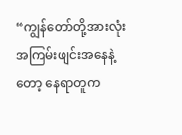“ကျွန်တော်တို့အားလုံး အကြမ်းဖျင်းအနေနဲ့တော့ နေရာတူက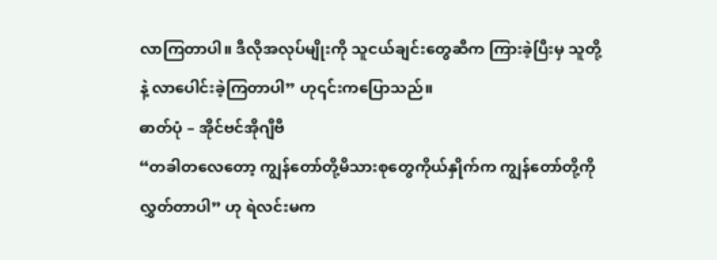လာကြတာပါ။ ဒီလိုအလုပ်မျိုးကို သူငယ်ချင်းတွေဆီက ကြားခဲ့ပြီးမှ သူတို့နဲ့ လာပေါင်းခဲ့ကြတာပါ” ဟု၎င်းကပြောသည်။
ဓာတ်ပုံ – အိုင်ဗင်အိုဂျီဗီ
“တခါတလေတော့ ကျွန်တော်တို့မိသားစုတွေကိုယ်နှိုက်က ကျွန်တော်တို့ကို လွှတ်တာပါ” ဟု ရဲလင်းမက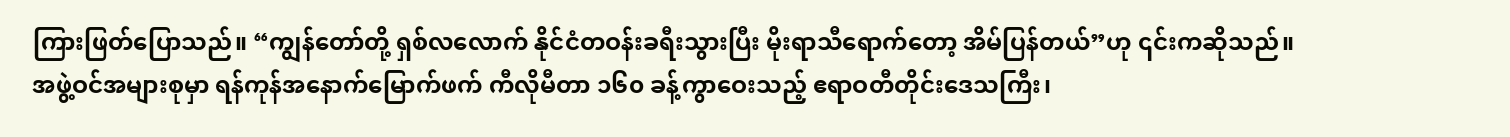ကြားဖြတ်ပြောသည်။ “ကျွန်တော်တို့ ရှစ်လလောက် နိုင်ငံတဝန်းခရီးသွားပြီး မိုးရာသီရောက်တော့ အိမ်ပြန်တယ်”ဟု ၎င်းကဆိုသည်။ အဖွဲ့ဝင်အများစုမှာ ရန်ကုန်အနောက်မြောက်ဖက် ကီလိုမီတာ ၁၆၀ ခန့်ကွာဝေးသည့် ဧရာဝတီတိုင်းဒေသကြီး၊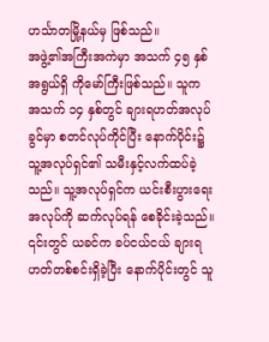ဟင်္သာတမြို့နယ်မှ ဖြစ်သည်။
အဖွဲ့၏အကြီးအကဲမှာ အသက် ၄၅ နှစ်အရွယ်ရှိ ကိုမော်ကြီးဖြစ်သည်။ သူက အသက် ၁၄ နှစ်တွင် ချားရဟတ်အလုပ်ခွင်မှာ စတင်လုပ်ကိုင်ပြီး နောက်ပိုင်း၌ သူ့အလုပ်ရှင်၏ သမီးနှင့်လက်ထပ်ခဲ့သည်။ သူ့အလုပ်ရှင်က ယင်းစီးပွားရေးအလုပ်ကို ဆက်လုပ်ရန် စေခိုင်းခဲ့သည်။ ၎င်းတွင် ယခင်က ခပ်ငယ်ငယ် ချားရဟတ်တစ်စင်းရှိခဲ့ပြီး နောက်ပိုင်းတွင် သူ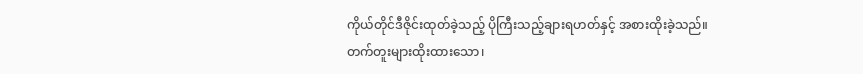ကိုယ်တိုင်ဒီဇိုင်းထုတ်ခဲ့သည့် ပိုကြီးသည့်ချားရဟတ်နှင့် အစားထိုးခဲ့သည်။
တက်တူးများထိုးထားသော၊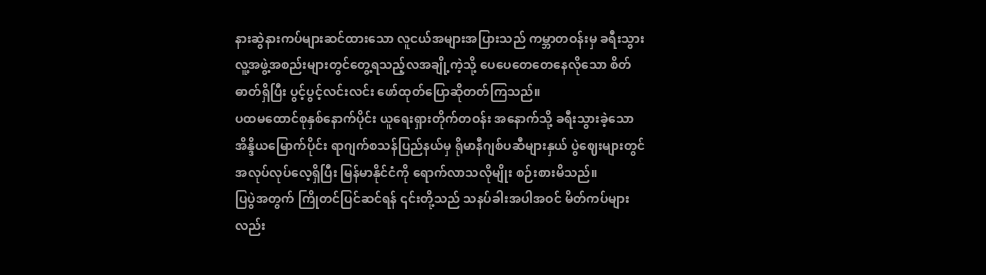နားဆွဲနားကပ်များဆင်ထားသော လူငယ်အများအပြားသည် ကမ္ဘာတဝန်းမှ ခရီးသွားလူ့အဖွဲ့အစည်းများတွင်တွေ့ရသည့်လအချို့ကဲ့သို့ ပေပေတေတေနေလိုသော စိတ်ဓာတ်ရှိပြီး ပွင့်ပွင့်လင်းလင်း ဖော်ထုတ်ပြောဆိုတတ်ကြသည်။
ပထမထောင်စုနှစ်နောက်ပိုင်း ယူရေးရှားတိုက်တဝန်း အနောက်သို့ ခရီးသွားခဲ့သော အိန္ဒိယမြောက်ပိုင်း ရာဂျက်စသန်ပြည်နယ်မှ ရိုမာနီဂျစ်ပဆီများနှယ် ပွဲဈေးများတွင် အလုပ်လုပ်လေ့ရှိပြီး မြန်မာနိုင်ငံကို ရောက်လာသလိုမျိုး စဉ်းစားမိသည်။
ပြပွဲအတွက် ကြိုတင်ပြင်ဆင်ရန် ၎င်းတို့သည် သနပ်ခါးအပါအဝင် မိတ်ကပ်များလည်း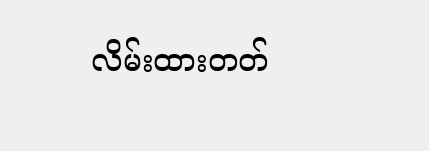လိမ်းထားတတ်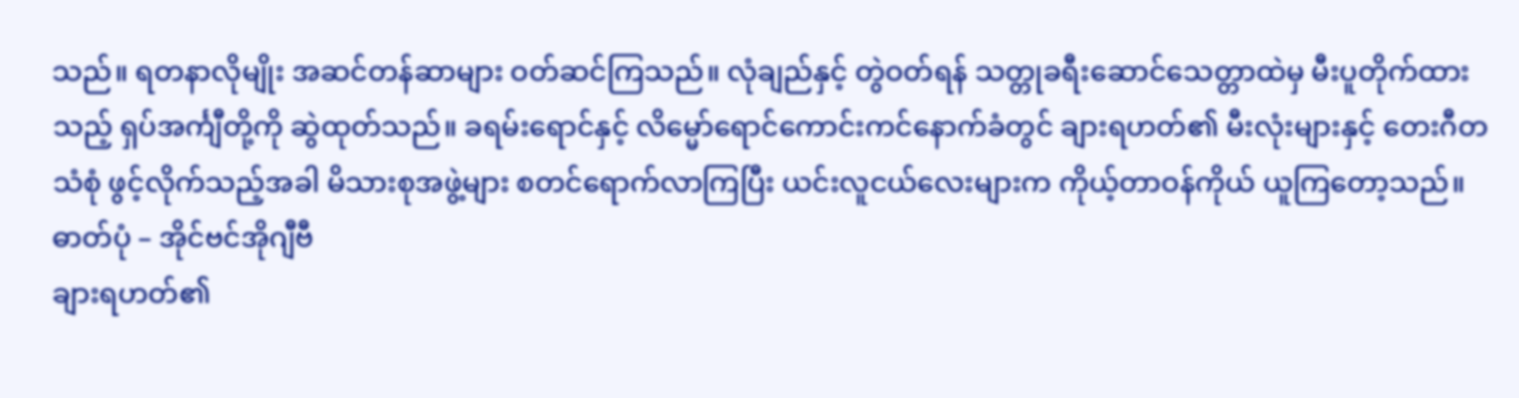သည်။ ရတနာလိုမျိုး အဆင်တန်ဆာများ ဝတ်ဆင်ကြသည်။ လုံချည်နှင့် တွဲဝတ်ရန် သတ္တုခရီးဆောင်သေတ္တာထဲမှ မီးပူတိုက်ထားသည့် ရှပ်အင်္ကျီတို့ကို ဆွဲထုတ်သည်။ ခရမ်းရောင်နှင့် လိမ္မော်ရောင်ကောင်းကင်နောက်ခံတွင် ချားရဟတ်၏ မီးလုံးများနှင့် တေးဂီတသံစုံ ဖွင့်လိုက်သည့်အခါ မိသားစုအဖွဲ့များ စတင်ရောက်လာကြပြီး ယင်းလူငယ်လေးများက ကိုယ့်တာဝန်ကိုယ် ယူကြတော့သည်။
ဓာတ်ပုံ – အိုင်ဗင်အိုဂျီဗီ
ချားရဟတ်၏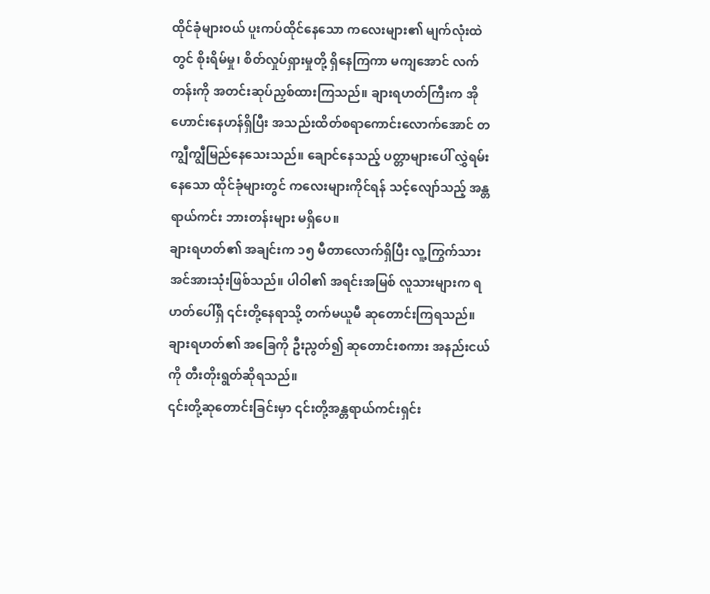ထိုင်ခုံများဝယ် ပူးကပ်ထိုင်နေသော ကလေးများ၏ မျက်လုံးထဲတွင် စိုးရိမ်မှု၊ စိတ်လှုပ်ရှားမှုတို့ ရှိနေကြကာ မကျအောင် လက်တန်းကို အတင်းဆုပ်ညှစ်ထားကြသည်။ ချားရဟတ်ကြီးက အိုဟောင်းနေဟန်ရှိပြီး အသည်းထိတ်စရာကောင်းလောက်အောင် တကျွီကျွီမြည်နေသေးသည်။ ချောင်နေသည့် ပတ္တာများပေါ် လွှဲရမ်းနေသော ထိုင်ခုံများတွင် ကလေးများကိုင်ရန် သင့်လျော်သည့် အန္တရာယ်ကင်း ဘားတန်းများ မရှိပေ။
ချားရဟတ်၏ အချင်းက ၁၅ မီတာလောက်ရှိပြီး လူ့ကြွက်သားအင်အားသုံးဖြစ်သည်။ ပါဝါ၏ အရင်းအမြစ် လူသားများက ရဟတ်ပေါ်ရှိ ၎င်းတို့နေရာသို့ တက်မယူမီ ဆုတောင်းကြရသည်။ ချားရဟတ်၏ အခြေကို ဦးညွတ်၍ ဆုတောင်းစကား အနည်းငယ်ကို တီးတိုးရွတ်ဆိုရသည်။
၎င်းတို့ဆုတောင်းခြင်းမှာ ၎င်းတို့အန္တရာယ်ကင်းရှင်း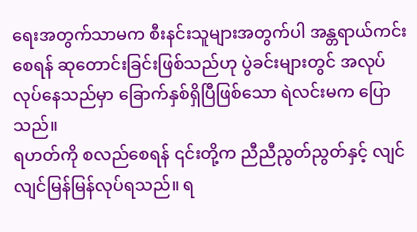ရေးအတွက်သာမက စီးနင်းသူများအတွက်ပါ အန္တရာယ်ကင်းစေရန် ဆုတောင်းခြင်းဖြစ်သည်ဟု ပွဲခင်းများတွင် အလုပ်လုပ်နေသည်မှာ ခြောက်နှစ်ရှိပြီဖြစ်သော ရဲလင်းမက ပြောသည်။
ရဟတ်ကို စလည်စေရန် ၎င်းတို့က ညီညီညွတ်ညွတ်နှင့် လျင်လျင်မြန်မြန်လုပ်ရသည်။ ရ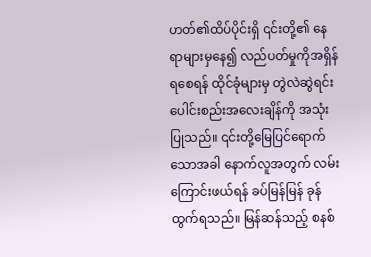ဟတ်၏ထိပ်ပိုင်းရှိ ၎င်းတို့၏ နေရာများမှနေ၍ လည်ပတ်မှုကိုအရှိန်ရစေရန် ထိုင်ခုံများမှ တွဲလဲဆွဲရင်း ပေါင်းစည်းအလေးချိန်ကို အသုံးပြုသည်။ ၎င်းတို့မြေပြင်ရောက်သောအခါ နောက်လူအတွက် လမ်းကြောင်းဖယ်ရန် ခပ်မြန်မြန် ခုန်ထွက်ရသည်။ မြန်ဆန်သည့် စနစ်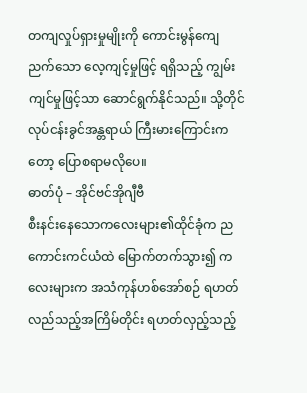တကျလှုပ်ရှားမှုမျိုးကို ကောင်းမွန်ကျေညက်သော လေ့ကျင့်မှုဖြင့် ရရှိသည့် ကျွမ်းကျင်မှုဖြင့်သာ ဆောင်ရွက်နိုင်သည်။ သို့တိုင် လုပ်ငန်းခွင်အန္တရာယ် ကြီးမားကြောင်းကတော့ ပြောစရာမလိုပေ။
ဓာတ်ပုံ – အိုင်ဗင်အိုဂျီဗီ
စီးနင်းနေသောကလေးများ၏ထိုင်ခုံက ညကောင်းကင်ယံထဲ မြောက်တက်သွား၍ ကလေးများက အသံကုန်ဟစ်အော်စဉ် ရဟတ်လည်သည့်အကြိမ်တိုင်း ရဟတ်လှည့်သည့်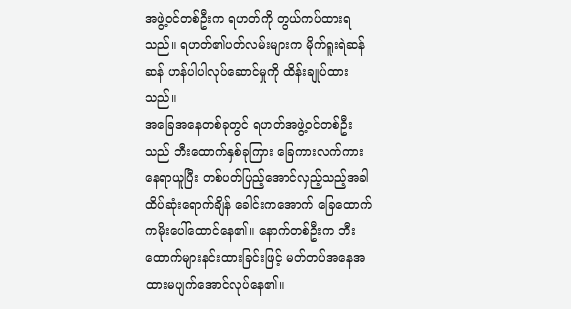အဖွဲ့ဝင်တစ်ဦးက ရဟတ်ကို တွယ်ကပ်ထားရသည်။ ရဟတ်၏ပတ်လမ်းများက မိုက်ရူးရဲဆန်ဆန် ဟန်ပါပါလုပ်ဆောင်မှုကို ထိန်းချုပ်ထားသည်။
အခြေအနေတစ်ခုတွင် ရဟတ်အဖွဲ့ဝင်တစ်ဦးသည် ဘီးထောက်နှစ်ခုကြား ခြေကားလက်ကားနေရာယူပြီး တစ်ပတ်ပြည့်အောင်လှည့်သည့်အခါ ထိပ်ဆုံးရောက်ချိန် ခေါင်းကအောက် ခြေထောက်ကမိုးပေါ်ထောင်နေ၏။ နောက်တစ်ဦးက ဘီးထောက်များနင်းထားခြင်းဖြင့် မတ်တပ်အနေအထားမပျက်အောင်လုပ်နေ၏။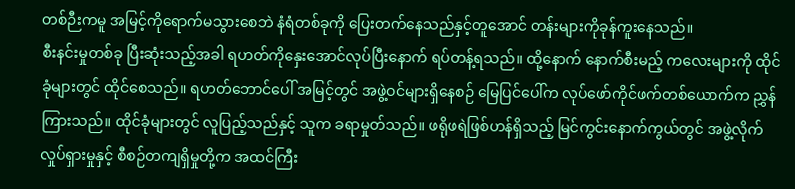တစ်ဉီးကမူ အမြင့်ကိုရောက်မသွားစေဘဲ နံရံတစ်ခုကို ပြေးတက်နေသည်နှင့်တူအောင် တန်းများကိုခုန်ကူးနေသည်။
စီးနင်းမှုတစ်ခု ပြီးဆုံးသည့်အခါ ရဟတ်ကိုနှေးအောင်လုပ်ပြီးနောက် ရပ်တန့်ရသည်။ ထို့နောက် နောက်စီးမည့် ကလေးများကို ထိုင်ခုံများတွင် ထိုင်စေသည်။ ရဟတ်ဘောင်ပေါ် အမြင့်တွင် အဖွဲ့ဝင်များရှိနေစဉ် မြေပြင်ပေါ်က လုပ်ဖော်ကိုင်ဖက်တစ်ယောက်က ညွှန်ကြားသည်။ ထိုင်ခုံများတွင် လူပြည့်သည်နှင့် သူက ခရာမှုတ်သည်။ ဖရိုဖရဲဖြစ်ဟန်ရှိသည့် မြင်ကွင်းနောက်ကွယ်တွင် အဖွဲ့လိုက်လှုပ်ရှားမှုနှင့် စီစဉ်တကျရှိမှုတို့က အထင်ကြီး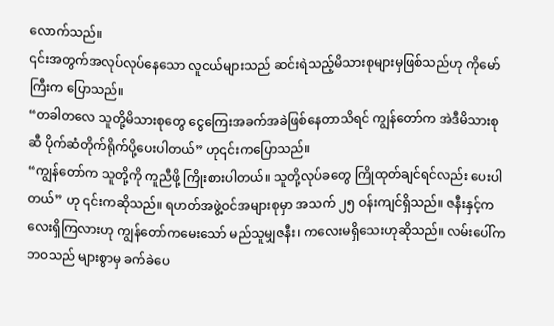လောက်သည်။
၎င်းအတွက်အလုပ်လုပ်နေသော လူငယ်များသည် ဆင်းရဲသည့်မိသားစုများမှဖြစ်သည်ဟု ကိုမော်ကြီးက ပြောသည်။
“တခါတလေ သူတို့မိသားစုတွေ ငွေကြေးအခက်အခဲဖြစ်နေတာသိရင် ကျွန်တော်က အဲဒီမိသားစုဆီ ပိုက်ဆံတိုက်ရိုက်ပို့ပေးပါတယ်” ဟု၎င်းကပြောသည်။
“ကျွန်တော်က သူတို့ကို ကူညီဖို့ ကြိုးစားပါတယ်။ သူတို့လုပ်ခတွေ ကြိုထုတ်ချင်ရင်လည်း ပေးပါတယ်” ဟု ၎င်းကဆိုသည်။ ရဟတ်အဖွဲ့ဝင်အများစုမှာ အသက် ၂၅ ဝန်းကျင်ရှိသည်။ ဇနီးနှင့်ကလေးရှိကြလားဟု ကျွန်တော်ကမေးသော် မည်သူမျှဇနီး၊ ကလေးမရှိသေးဟုဆိုသည်။ လမ်းပေါ်က ဘဝသည် များစွာမှ ခက်ခဲပေ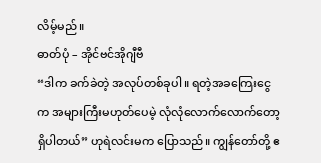လိမ့်မည်။
ဓာတ်ပုံ – အိုင်ဗင်အိုဂျီဗီ
“ဒါက ခက်ခဲတဲ့ အလုပ်တစ်ခုပါ။ ရတဲ့အခကြေးငွေက အများကြီးမဟုတ်ပေမဲ့ လုံလုံလောက်လောက်တော့ ရှိပါတယ်” ဟုရဲလင်းမက ပြောသည်။ ကျွန်တော်တို့ ဧ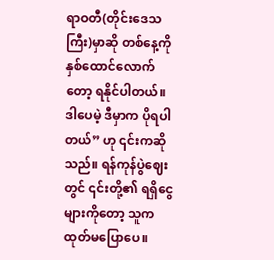ရာဝတီ(တိုင်းဒေသကြီး)မှာဆို တစ်နေ့ကို နှစ်ထောင်လောက်တော့ ရနိုင်ပါတယ်။ ဒါပေမဲ့ ဒီမှာက ပိုရပါတယ်” ဟု ၎င်းကဆိုသည်။ ရန်ကုန်ပွဲဈေးတွင် ၎င်းတို့၏ ရရှိငွေများကိုတော့ သူကထုတ်မပြောပေ။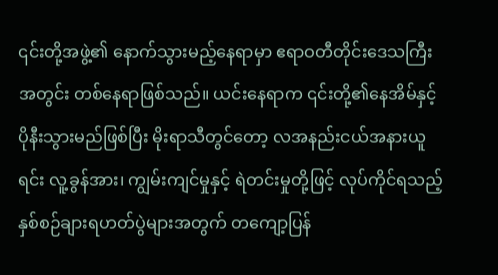၎င်းတို့အဖွဲ့၏ နောက်သွားမည့်နေရာမှာ ဧရာဝတီတိုင်းဒေသကြီးအတွင်း တစ်နေရာဖြစ်သည်။ ယင်းနေရာက ၎င်းတို့၏နေအိမ်နှင့် ပိုနီးသွားမည်ဖြစ်ပြီး မိုးရာသီတွင်တော့ လအနည်းငယ်အနားယူရင်း လူ့ခွန်အား၊ ကျွမ်းကျင်မှုနှင့် ရဲတင်းမှုတို့ဖြင့် လုပ်ကိုင်ရသည့် နှစ်စဉ်ချားရဟတ်ပွဲများအတွက် တကျော့ပြန်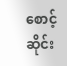စောင့်ဆိုင်း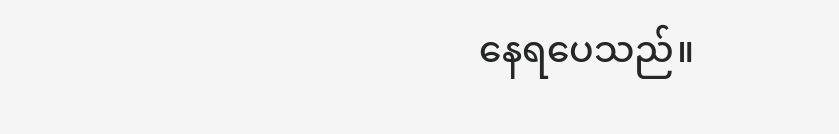နေရပေသည်။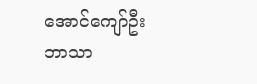အောင်ကျော်ဦး ဘာသာ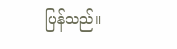ပြန်သည်။